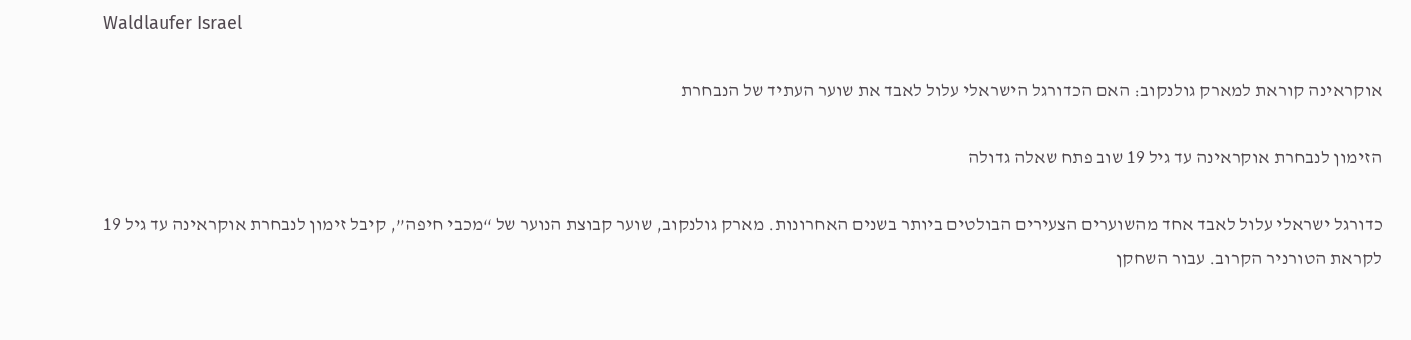Waldlaufer Israel

אוקראינה קוראת למארק גולנקוב: האם הכדורגל הישראלי עלול לאבד את שוער העתיד של הנבחרת

הזימון לנבחרת אוקראינה עד גיל 19 שוב פתח שאלה גדולה

כדורגל ישראלי עלול לאבד אחד מהשוערים הצעירים הבולטים ביותר בשנים האחרונות. מארק גולנקוב, שוער קבוצת הנוער של “מכבי חיפה”, קיבל זימון לנבחרת אוקראינה עד גיל 19 לקראת הטורניר הקרוב. עבור השחקן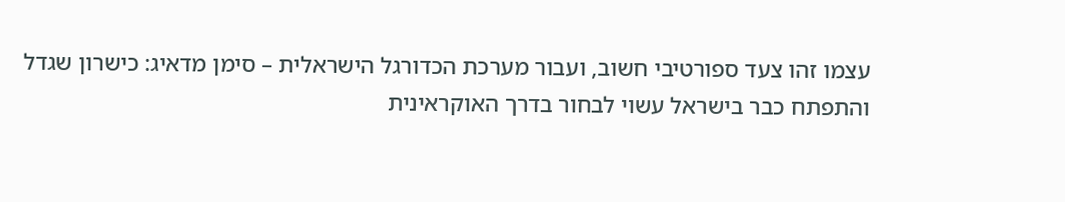עצמו זהו צעד ספורטיבי חשוב, ועבור מערכת הכדורגל הישראלית – סימן מדאיג: כישרון שגדל והתפתח כבר בישראל עשוי לבחור בדרך האוקראינית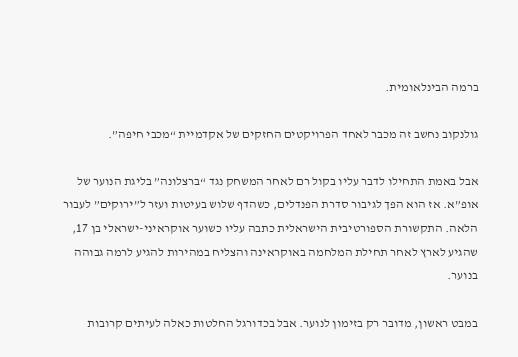ברמה הבינלאומית.

גולנקוב נחשב זה מכבר לאחד הפרויקטים החזקים של אקדמיית “מכבי חיפה”.

אבל באמת התחילו לדבר עליו בקול רם לאחר המשחק נגד “ברצלונה” בליגת הנוער של אופ”א. אז הוא הפך לגיבור סדרת הפנדלים, כשהדף שלוש בעיטות ועזר ל”ירוקים” לעבור הלאה. התקשורת הספורטיבית הישראלית כתבה עליו כשוער אוקראיני-ישראלי בן 17, שהגיע לארץ לאחר תחילת המלחמה באוקראינה והצליח במהירות להגיע לרמה גבוהה בנוער.

במבט ראשון, מדובר רק בזימון לנוער. אבל בכדורגל החלטות כאלה לעיתים קרובות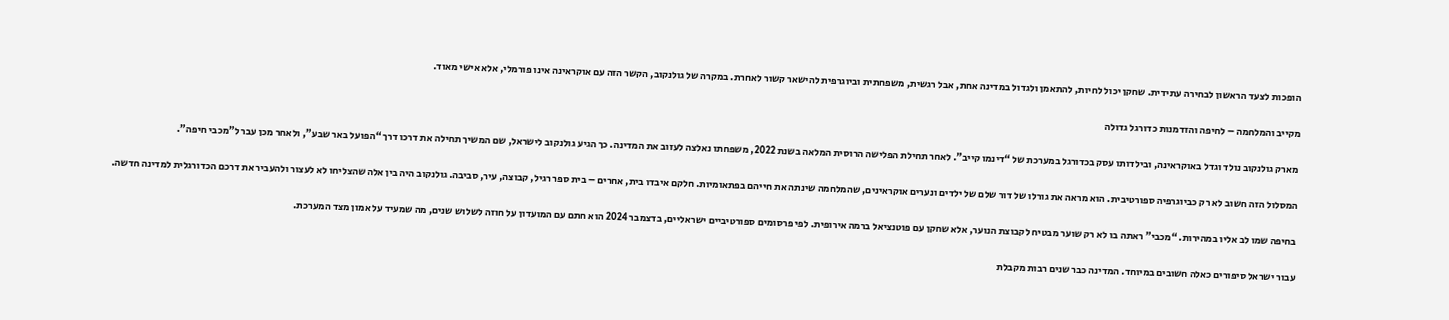הופכות לצעד הראשון לבחירה עתידית. שחקן יכול לחיות, להתאמן ולגדול במדינה אחת, אבל רגשית, משפחתית וביוגרפית להישאר קשור לאחרת. במקרה של גולנקוב, הקשר הזה עם אוקראינה אינו פורמלי, אלא אישי מאוד.

מקייב והמלחמה – לחיפה והזדמנות כדורגל גדולה

מארק גולנקוב נולד וגדל באוקראינה, ובילדותו עסק בכדורגל במערכת של “דינמו קייב”. לאחר תחילת הפלישה הרוסית המלאה בשנת 2022, משפחתו נאלצה לעזוב את המדינה. כך הגיע גולנקוב לישראל, שם המשיך תחילה את דרכו דרך “הפועל באר שבע”, ולאחר מכן עבר ל”מכבי חיפה”.

המסלול הזה חשוב לא רק כביוגרפיה ספורטיבית. הוא מראה את גורלו של דור שלם של ילדים ונערים אוקראינים, שהמלחמה שינתה את חייהם בפתאומיות. חלקם איבדו בית, אחרים – בית ספר רגיל, קבוצה, עיר, סביבה. גולנקוב היה בין אלה שהצליחו לא לעצור ולהעביר את דרכם הכדורגלית למדינה חדשה.

בחיפה שמו לב אליו במהירות. “מכבי” ראתה בו לא רק שוער מבטיח לקבוצת הנוער, אלא שחקן עם פוטנציאל ברמה אירופית. לפי פרסומים ספורטיביים ישראליים, בדצמבר 2024 הוא חתם עם המועדון על חוזה לשלוש שנים, מה שמעיד על אמון מצד המערכת.

עבור ישראל סיפורים כאלה חשובים במיוחד. המדינה כבר שנים רבות מקבלת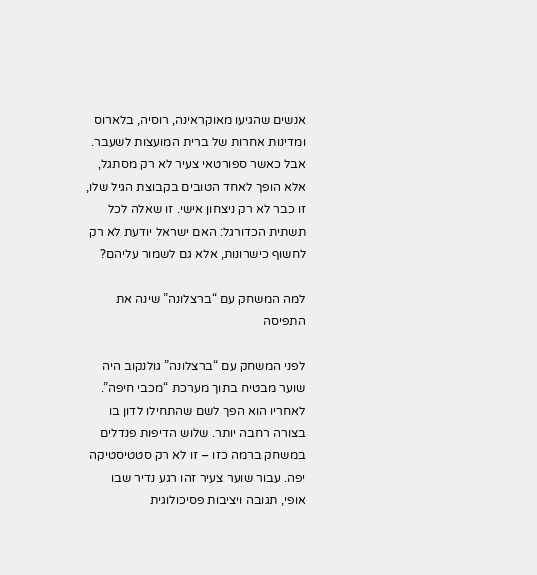אנשים שהגיעו מאוקראינה, רוסיה, בלארוס ומדינות אחרות של ברית המועצות לשעבר. אבל כאשר ספורטאי צעיר לא רק מסתגל, אלא הופך לאחד הטובים בקבוצת הגיל שלו, זו כבר לא רק ניצחון אישי. זו שאלה לכל תשתית הכדורגל: האם ישראל יודעת לא רק לחשוף כישרונות, אלא גם לשמור עליהם?

למה המשחק עם “ברצלונה” שינה את התפיסה

לפני המשחק עם “ברצלונה” גולנקוב היה שוער מבטיח בתוך מערכת “מכבי חיפה”. לאחריו הוא הפך לשם שהתחילו לדון בו בצורה רחבה יותר. שלוש הדיפות פנדלים במשחק ברמה כזו – זו לא רק סטטיסטיקה יפה. עבור שוער צעיר זהו רגע נדיר שבו אופי, תגובה ויציבות פסיכולוגית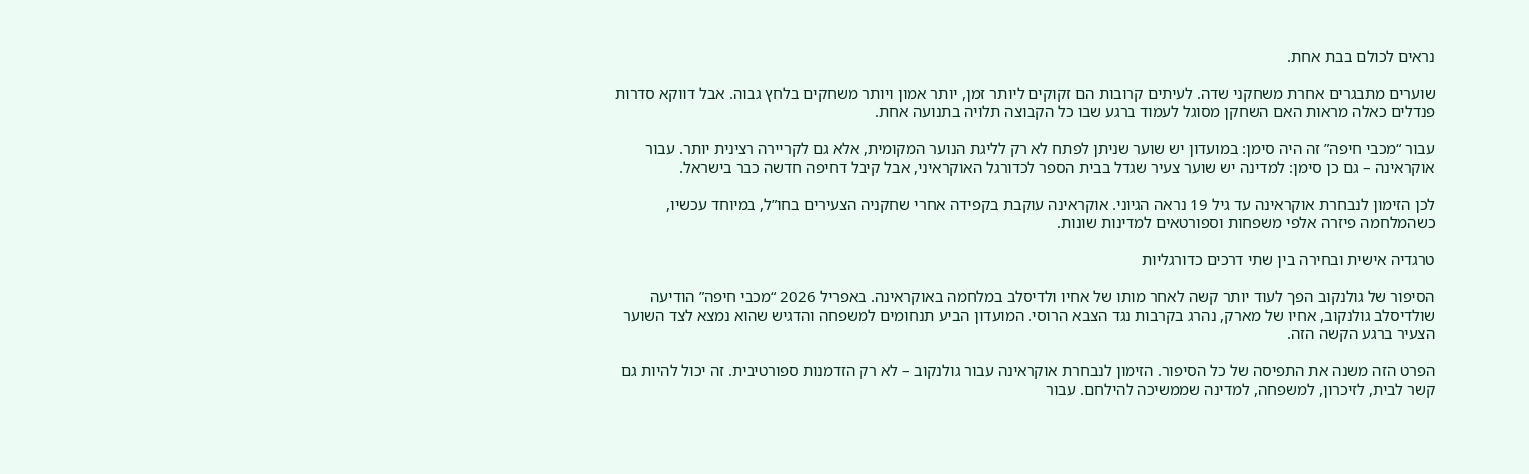נראים לכולם בבת אחת.

שוערים מתבגרים אחרת משחקני שדה. לעיתים קרובות הם זקוקים ליותר זמן, יותר אמון ויותר משחקים בלחץ גבוה. אבל דווקא סדרות פנדלים כאלה מראות האם השחקן מסוגל לעמוד ברגע שבו כל הקבוצה תלויה בתנועה אחת.

עבור “מכבי חיפה” זה היה סימן: במועדון יש שוער שניתן לפתח לא רק לליגת הנוער המקומית, אלא גם לקריירה רצינית יותר. עבור אוקראינה – גם כן סימן: למדינה יש שוער צעיר שגדל בבית הספר לכדורגל האוקראיני, אבל קיבל דחיפה חדשה כבר בישראל.

לכן הזימון לנבחרת אוקראינה עד גיל 19 נראה הגיוני. אוקראינה עוקבת בקפידה אחרי שחקניה הצעירים בחו”ל, במיוחד עכשיו, כשהמלחמה פיזרה אלפי משפחות וספורטאים למדינות שונות.

טרגדיה אישית ובחירה בין שתי דרכים כדורגליות

הסיפור של גולנקוב הפך לעוד יותר קשה לאחר מותו של אחיו ולדיסלב במלחמה באוקראינה. באפריל 2026 “מכבי חיפה” הודיעה שולדיסלב גולנקוב, אחיו של מארק, נהרג בקרבות נגד הצבא הרוסי. המועדון הביע תנחומים למשפחה והדגיש שהוא נמצא לצד השוער הצעיר ברגע הקשה הזה.

הפרט הזה משנה את התפיסה של כל הסיפור. הזימון לנבחרת אוקראינה עבור גולנקוב – לא רק הזדמנות ספורטיבית. זה יכול להיות גם קשר לבית, לזיכרון, למשפחה, למדינה שממשיכה להילחם. עבור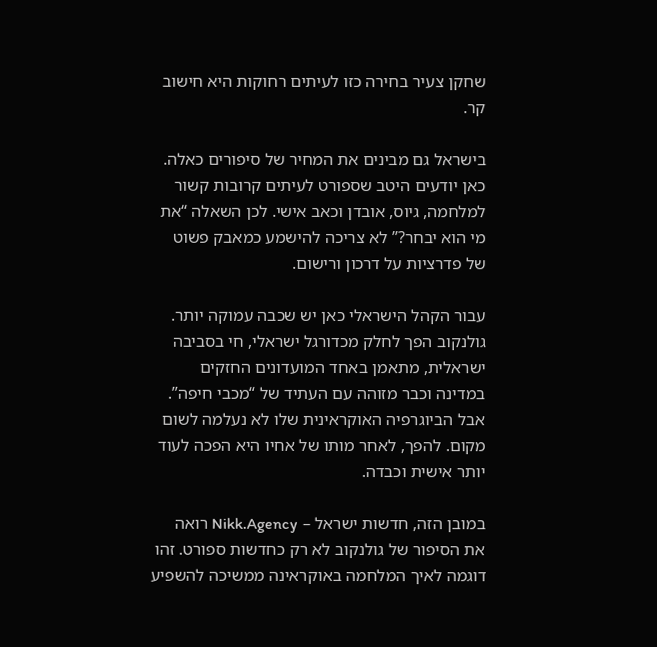שחקן צעיר בחירה כזו לעיתים רחוקות היא חישוב קר.

בישראל גם מבינים את המחיר של סיפורים כאלה. כאן יודעים היטב שספורט לעיתים קרובות קשור למלחמה, גיוס, אובדן וכאב אישי. לכן השאלה “את מי הוא יבחר?” לא צריכה להישמע כמאבק פשוט של פדרציות על דרכון ורישום.

עבור הקהל הישראלי כאן יש שכבה עמוקה יותר. גולנקוב הפך לחלק מכדורגל ישראלי, חי בסביבה ישראלית, מתאמן באחד המועדונים החזקים במדינה וכבר מזוהה עם העתיד של “מכבי חיפה”. אבל הביוגרפיה האוקראינית שלו לא נעלמה לשום מקום. להפך, לאחר מותו של אחיו היא הפכה לעוד יותר אישית וכבדה.

במובן הזה, חדשות ישראל – Nikk.Agency רואה את הסיפור של גולנקוב לא רק כחדשות ספורט. זהו דוגמה לאיך המלחמה באוקראינה ממשיכה להשפיע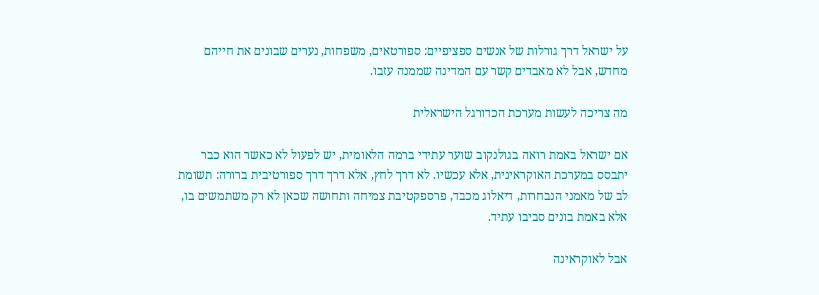על ישראל דרך גורלות של אנשים ספציפיים: ספורטאים, משפחות, נערים שבונים את חייהם מחדש, אבל לא מאבדים קשר עם המדינה שממנה עזבו.

מה צריכה לעשות מערכת הכדורגל הישראלית

אם ישראל באמת רואה בגולנקוב שוער עתידי ברמה הלאומית, יש לפעול לא כאשר הוא כבר יתבסס במערכת האוקראינית, אלא עכשיו. לא דרך לחץ, אלא דרך דרך ספורטיבית ברורה: תשומת לב של מאמני הנבחרות, דיאלוג מכבד, פרספקטיבת צמיחה ותחושה שכאן לא רק משתמשים בו, אלא באמת בונים סביבו עתיד.

אבל לאוקראינה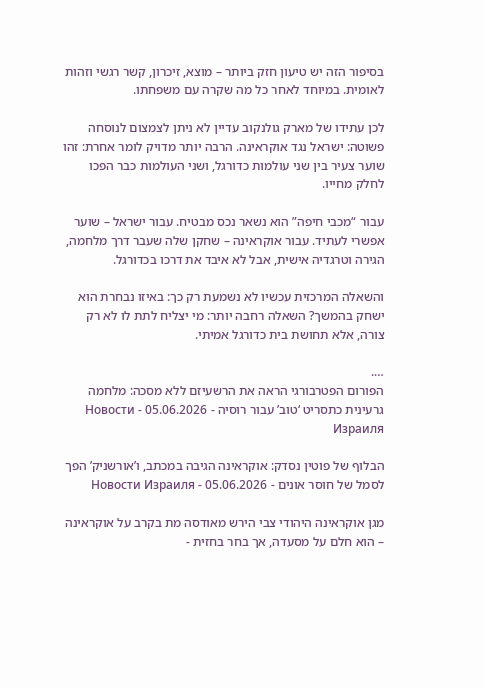בסיפור הזה יש טיעון חזק ביותר – מוצא, זיכרון, קשר רגשי וזהות לאומית. במיוחד לאחר כל מה שקרה עם משפחתו.

לכן עתידו של מארק גולנקוב עדיין לא ניתן לצמצום לנוסחה פשוטה: ישראל נגד אוקראינה. הרבה יותר מדויק לומר אחרת: זהו שוער צעיר בין שני עולמות כדורגל, ושני העולמות כבר הפכו לחלק מחייו.

עבור “מכבי חיפה” הוא נשאר נכס מבטיח. עבור ישראל – שוער אפשרי לעתיד. עבור אוקראינה – שחקן שלה שעבר דרך מלחמה, הגירה וטרגדיה אישית, אבל לא איבד את דרכו בכדורגל.

והשאלה המרכזית עכשיו לא נשמעת רק כך: באיזו נבחרת הוא ישחק בהמשך? השאלה רחבה יותר: מי יצליח לתת לו לא רק צורה, אלא תחושת בית כדורגל אמיתי.

….
הפורום הפטרבורגי הראה את הרשעיזם ללא מסכה: מלחמה גרעינית כתסריט ‘טוב’ עבור רוסיה - 05.06.2026 - Новости Израиля

הבלוף של פוטין נסדק: אוקראינה הגיבה במכתב, ו’אורשניק’ הפך לסמל של חוסר אונים - 05.06.2026 - Новости Израиля

מגן אוקראינה היהודי צבי הירש מאודסה מת בקרב על אוקראינה – הוא חלם על מסעדה, אך בחר בחזית -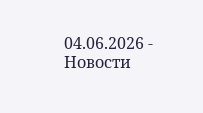04.06.2026 - Новости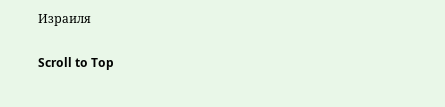Израиля

Scroll to Top